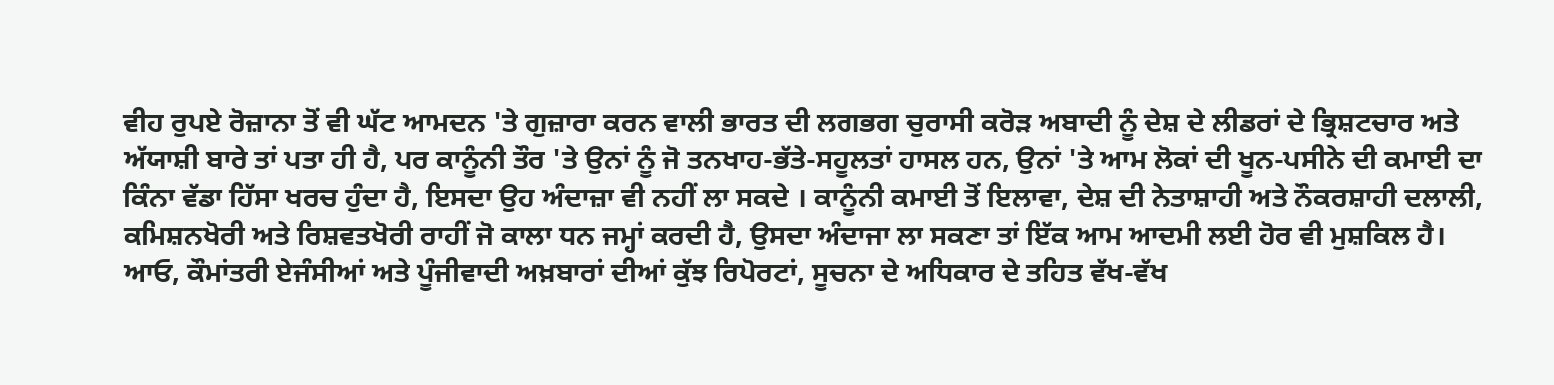ਵੀਹ ਰੁਪਏ ਰੋਜ਼ਾਨਾ ਤੋਂ ਵੀ ਘੱਟ ਆਮਦਨ 'ਤੇ ਗੁਜ਼ਾਰਾ ਕਰਨ ਵਾਲੀ ਭਾਰਤ ਦੀ ਲਗਭਗ ਚੁਰਾਸੀ ਕਰੋੜ ਅਬਾਦੀ ਨੂੰ ਦੇਸ਼ ਦੇ ਲੀਡਰਾਂ ਦੇ ਭ੍ਰਿਸ਼ਟਚਾਰ ਅਤੇ ਅੱਯਾਸ਼ੀ ਬਾਰੇ ਤਾਂ ਪਤਾ ਹੀ ਹੈ, ਪਰ ਕਾਨੂੰਨੀ ਤੌਰ 'ਤੇ ਉਨਾਂ ਨੂੰ ਜੋ ਤਨਖਾਹ-ਭੱਤੇ-ਸਹੂਲਤਾਂ ਹਾਸਲ ਹਨ, ਉਨਾਂ 'ਤੇ ਆਮ ਲੋਕਾਂ ਦੀ ਖੂਨ-ਪਸੀਨੇ ਦੀ ਕਮਾਈ ਦਾ ਕਿੰਨਾ ਵੱਡਾ ਹਿੱਸਾ ਖਰਚ ਹੁੰਦਾ ਹੈ, ਇਸਦਾ ਉਹ ਅੰਦਾਜ਼ਾ ਵੀ ਨਹੀਂ ਲਾ ਸਕਦੇ । ਕਾਨੂੰਨੀ ਕਮਾਈ ਤੋਂ ਇਲਾਵਾ, ਦੇਸ਼ ਦੀ ਨੇਤਾਸ਼ਾਹੀ ਅਤੇ ਨੌਕਰਸ਼ਾਹੀ ਦਲਾਲੀ, ਕਮਿਸ਼ਨਖੋਰੀ ਅਤੇ ਰਿਸ਼ਵਤਖੋਰੀ ਰਾਹੀਂ ਜੋ ਕਾਲਾ ਧਨ ਜਮ੍ਹਾਂ ਕਰਦੀ ਹੈ, ਉਸਦਾ ਅੰਦਾਜਾ ਲਾ ਸਕਣਾ ਤਾਂ ਇੱਕ ਆਮ ਆਦਮੀ ਲਈ ਹੋਰ ਵੀ ਮੁਸ਼ਕਿਲ ਹੈ।
ਆਓ, ਕੌਮਾਂਤਰੀ ਏਜੰਸੀਆਂ ਅਤੇ ਪੂੰਜੀਵਾਦੀ ਅਖ਼ਬਾਰਾਂ ਦੀਆਂ ਕੁੱਝ ਰਿਪੋਰਟਾਂ, ਸੂਚਨਾ ਦੇ ਅਧਿਕਾਰ ਦੇ ਤਹਿਤ ਵੱਖ-ਵੱਖ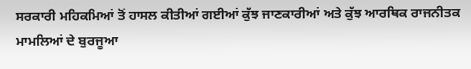ਸਰਕਾਰੀ ਮਹਿਕਮਿਆਂ ਤੋਂ ਹਾਸਲ ਕੀਤੀਆਂ ਗਈਆਂ ਕੁੱਝ ਜਾਣਕਾਰੀਆਂ ਅਤੇ ਕੁੱਝ ਆਰਥਿਕ ਰਾਜਨੀਤਕ ਮਾਮਲਿਆਂ ਦੇ ਬੁਰਜੂਆ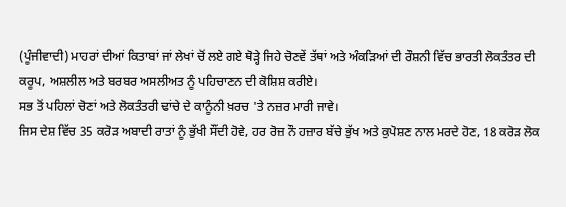(ਪੂੰਜੀਵਾਦੀ) ਮਾਹਰਾਂ ਦੀਆਂ ਕਿਤਾਬਾਂ ਜਾਂ ਲੇਖਾਂ ਚੋਂ ਲਏ ਗਏ ਥੋੜ੍ਹੇ ਜਿਹੇ ਚੋਣਵੇਂ ਤੱਥਾਂ ਅਤੇ ਅੰਕੜਿਆਂ ਦੀ ਰੌਸ਼ਨੀ ਵਿੱਚ ਭਾਰਤੀ ਲੋਕਤੰਤਰ ਦੀ ਕਰੂਪ, ਅਸ਼ਲੀਲ ਅਤੇ ਬਰਬਰ ਅਸਲੀਅਤ ਨੂੰ ਪਹਿਚਾਣਨ ਦੀ ਕੋਸ਼ਿਸ਼ ਕਰੀਏ।
ਸਭ ਤੋਂ ਪਹਿਲਾਂ ਚੋਣਾਂ ਅਤੇ ਲੋਕਤੰਤਰੀ ਢਾਂਚੇ ਦੇ ਕਾਨੂੰਨੀ ਖ਼ਰਚ 'ਤੇ ਨਜ਼ਰ ਮਾਰੀ ਜਾਵੇ।
ਜਿਸ ਦੇਸ਼ ਵਿੱਚ 35 ਕਰੋੜ ਅਬਾਦੀ ਰਾਤਾਂ ਨੂੰ ਭੁੱਖੀ ਸੌਂਦੀ ਹੋਵੇ, ਹਰ ਰੋਜ਼ ਨੌ ਹਜ਼ਾਰ ਬੱਚੇ ਭੁੱਖ ਅਤੇ ਕੁਪੋਸ਼ਣ ਨਾਲ ਮਰਦੇ ਹੋਣ, 18 ਕਰੋੜ ਲੋਕ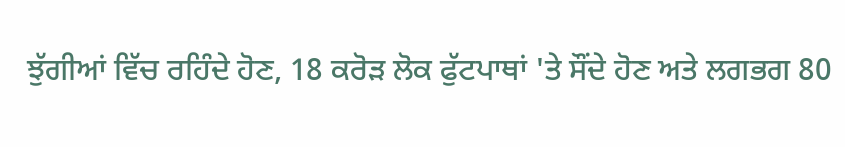ਝੁੱਗੀਆਂ ਵਿੱਚ ਰਹਿੰਦੇ ਹੋਣ, 18 ਕਰੋੜ ਲੋਕ ਫੁੱਟਪਾਥਾਂ 'ਤੇ ਸੌਂਦੇ ਹੋਣ ਅਤੇ ਲਗਭਗ 80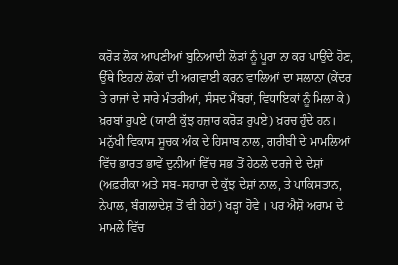ਕਰੋੜ ਲੋਕ ਆਪਣੀਆਂ ਬੁਨਿਆਦੀ ਲੋੜਾਂ ਨੂੰ ਪੂਰਾ ਨਾ ਕਰ ਪਾਉਂਦੇ ਹੋਣ, ਉੱਥੇ ਇਹਨਾਂ ਲੋਕਾਂ ਦੀ ਅਗਵਾਈ ਕਰਨ ਵਾਲਿਆਂ ਦਾ ਸਲਾਨਾ (ਕੇਂਦਰ ਤੇ ਰਾਜਾਂ ਦੇ ਸਾਰੇ ਮੰਤਰੀਆਂ, ਸੰਸਦ ਮੈਂਬਰਾਂ, ਵਿਧਾਇਕਾਂ ਨੂੰ ਮਿਲਾ ਕੇ) ਖ਼ਰਬਾਂ ਰੁਪਏ (ਯਾਣੀ ਕੁੱਝ ਹਜ਼ਾਰ ਕਰੋੜ ਰੁਪਏ) ਖ਼ਰਚ ਹੁੰਦੇ ਹਨ। ਮਨੁੱਖੀ ਵਿਕਾਸ ਸੂਚਕ ਅੰਕ ਦੇ ਹਿਸਾਬ ਨਾਲ, ਗਰੀਬੀ ਦੇ ਮਾਮਲਿਆਂ ਵਿੱਚ ਭਾਰਤ ਭਾਵੇਂ ਦੁਨੀਆਂ ਵਿੱਚ ਸਭ ਤੋਂ ਹੇਠਲੇ ਦਰਜੇ ਦੇ ਦੇਸ਼ਾਂ (ਅਫ਼ਰੀਕਾ ਅਤੇ ਸਬ-ਸਹਾਰਾ ਦੇ ਕੁੱਝ ਦੇਸ਼ਾਂ ਨਾਲ, ਤੇ ਪਾਕਿਸਤਾਨ, ਨੇਪਾਲ, ਬੰਗਲਾਦੇਸ਼ ਤੋਂ ਵੀ ਹੇਠਾਂ) ਖੜ੍ਹਾ ਹੋਵੇ । ਪਰ ਐਸ਼ੋ ਅਰਾਮ ਦੇ ਮਾਮਲੇ ਵਿੱਚ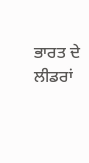ਭਾਰਤ ਦੇ ਲੀਡਰਾਂ